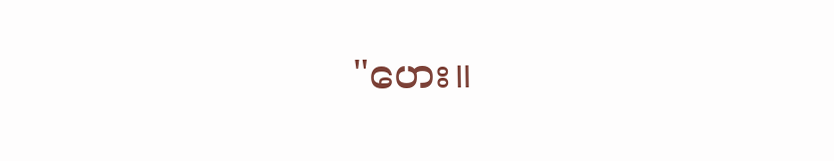"ဟေး။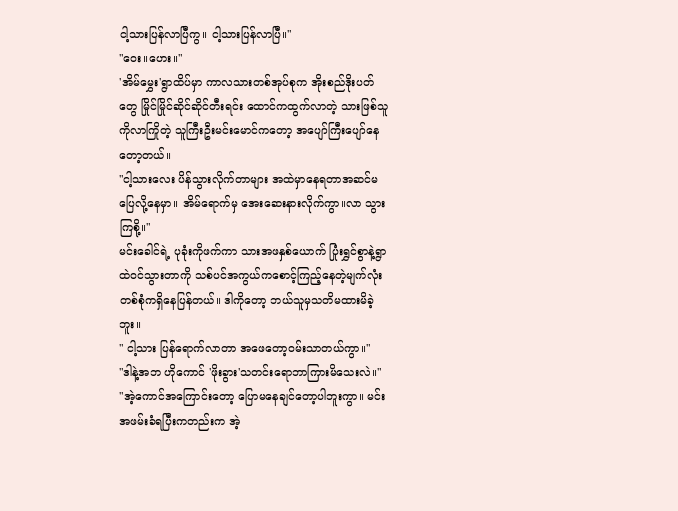ငါ့သားပြန်လာပြီကွ။ ငါ့သားပြန်လာပြီ။"
"ဝေး။ဟေး။"
'အိမ်မွှေး'ရွာထိပ်မှာ ကာလသားတစ်အုပ်စုက အိုးစည်ဒိုးပတ်တွေ မြိုင်မြိုင်ဆိုင်ဆိုင်တီးရင်း ထောင်ကထွက်လာတဲ့ သားဖြစ်သူကိုလာကြိုတဲ့ သူကြီးဦးမင်းမောင်ကတော့ အပျော်ကြီးပျော်နေတော့တယ်။
"ငါ့သားလေး ပိန်သွားလိုက်တာများ အထဲမှာနေရတာအဆင်မပြေလို့နေမှာ။ အိမ်ရောက်မှ အေးဆေးနားလိုက်ကွာ။လာ သွားကြစို့။"
မင်းခေါင်ရဲ့ ပုခုံးကိုဖက်ကာ သားအဖနှစ်ယောက် ပြုံးရွှင်စွာနဲ့ရွာထဲဝင်သွားတာကို သစ်ပင်အကွယ်ကစောင့်ကြည့်နေတဲ့မျက်လုံးတစ်စုံကရှိနေပြန်တယ်။ ဒါကိုတော့ ဘယ်သူမှသတိမထားမိခဲ့ဘူး။
" ငါ့သား ပြန်ရောက်လာတာ အဖေတော့ဝမ်းသာတယ်ကွာ။"
"ဒါနဲ့အဘ ဟိုကောင် 'ဖိုးခွား'သတင်းရောဘာကြားမိသေးလဲ။"
"အဲ့ကောင်အကြောင်းတော့ ပြောမနေချင်တော့ပါဘူးကွာ။ မင်းအဖမ်းခံရပြီးကတည်းက အဲ့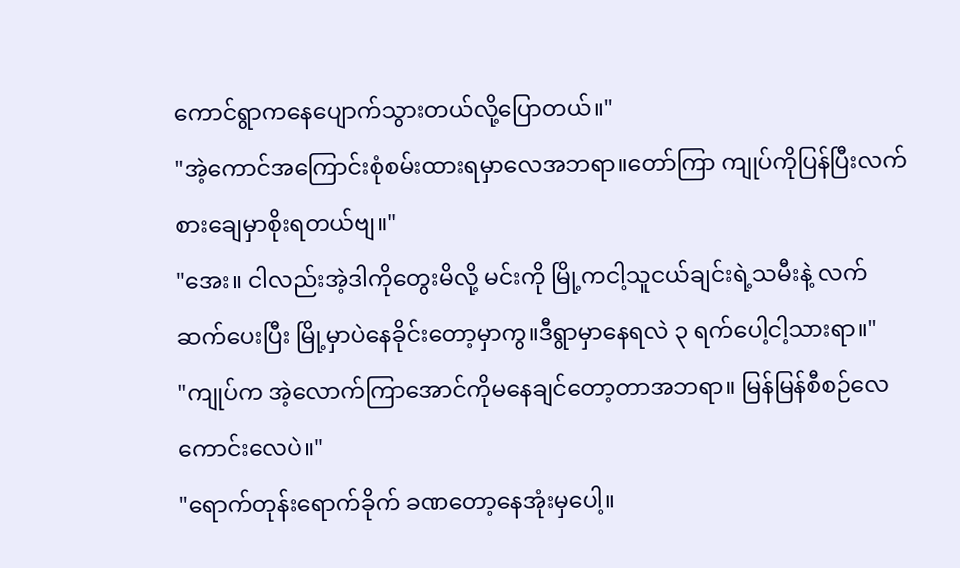ကောင်ရွာကနေပျောက်သွားတယ်လို့ပြောတယ်။"
"အဲ့ကောင်အကြောင်းစုံစမ်းထားရမှာလေအဘရာ။တော်ကြာ ကျုပ်ကိုပြန်ပြီးလက်စားချေမှာစိုးရတယ်ဗျ။"
"အေး။ ငါလည်းအဲ့ဒါကိုတွေးမိလို့ မင်းကို မြို့ကငါ့သူငယ်ချင်းရဲ့သမီးနဲ့ လက်ဆက်ပေးပြီး မြို့မှာပဲနေခိုင်းတော့မှာကွ။ဒီရွာမှာနေရလဲ ၃ ရက်ပေါ့ငါ့သားရာ။"
"ကျုပ်က အဲ့လောက်ကြာအောင်ကိုမနေချင်တော့တာအဘရာ။ မြန်မြန်စီစဉ်လေကောင်းလေပဲ။"
"ရောက်တုန်းရောက်ခိုက် ခဏတော့နေအုံးမှပေါ့။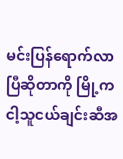မင်းပြန်ရောက်လာပြီဆိုတာကို မြို့ကငါ့သူငယ်ချင်းဆီအ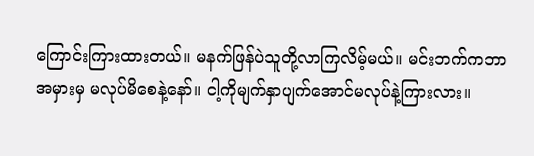ကြောင်းကြားထားတယ်။ မနက်ဖြန်ပဲသူတို့လာကြလိမ့်မယ်။ မင်းဘက်ကဘာအမှားမှ မလုပ်မိစေနဲ့နော်။ ငါ့ကိုမျက်နှာပျက်အောင်မလုပ်နဲ့ကြားလား။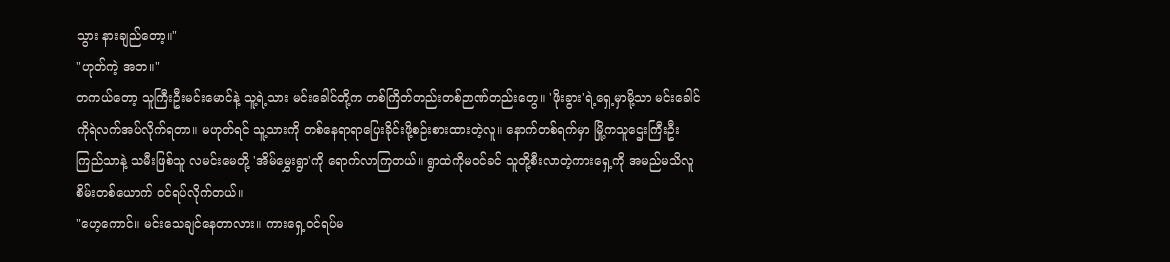သွား နားချည်တော့။"
"ဟုတ်ကဲ့ အဘ။"
တကယ်တော့ သူကြီးဦးမင်းမောင်နဲ့ သူ့ရဲ့သား မင်းခေါင်တို့က တစ်ကြိတ်တည်းတစ်ဉာဏ်တည်းတွေ။ 'ဖိုးခွား'ရဲ့ရှေ့မှာမို့သာ မင်းခေါင်ကိုရဲလက်အပ်လိုက်ရတာ။ မဟုတ်ရင် သူ့သားကို တစ်နေရာရာပြေးခိုင်းဖို့စဉ်းစားထားတဲ့လူ။ နောက်တစ်ရက်မှာ မြို့ကသူဌေးကြီးဦးကြည်သာနဲ့ သမီးဖြစ်သူ လမင်းမေတို့ 'အိမ်မွှေးရွာ'ကို ရောက်လာကြတယ်။ ရွာထဲကိုမဝင်ခင် သူတို့စီးလာတဲ့ကားရှေ့ကို အမည်မသိလူစိမ်းတစ်ယောက် ဝင်ရပ်လိုက်တယ်။
"ဟေ့ကောင်။ မင်းသေချင်နေတာလား။ ကားရှေ့ဝင်ရပ်မ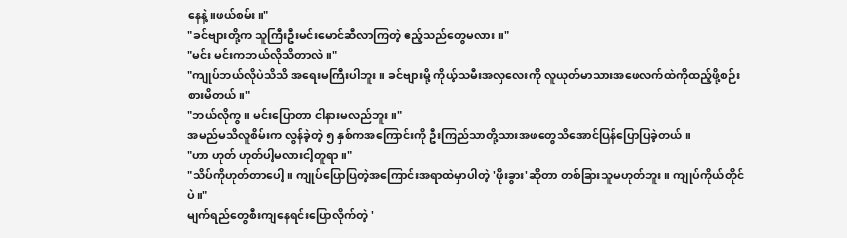နေနဲ့။ဖယ်စမ်း။"
"ခင်ဗျားတို့က သူကြီးဦးမင်းမောင်ဆီလာကြတဲ့ ဧည့်သည်တွေမလား။"
"မင်း မင်းကဘယ်လိုသိတာလဲ။"
"ကျုပ်ဘယ်လိုပဲသိသိ အရေးမကြီးပါဘူး။ ခင်ဗျားမို့ ကိုယ့်သမီးအလှလေးကို လူယုတ်မာသားအဖေလက်ထဲကိုထည့်ဖို့စဉ်းစားမိတယ်။"
"ဘယ်လိုကွ။ မင်းပြောတာ ငါနားမလည်ဘူး။"
အမည်မသိလူစိမ်းက လွန်ခဲ့တဲ့ ၅ နှစ်ကအကြောင်းကို ဦးကြည်သာတို့သားအဖတွေသိအောင်ပြန်ပြောပြခဲ့တယ်။
"ဟာ ဟုတ် ဟုတ်ပါ့မလားငါ့တူရာ။"
"သိပ်ကိုဟုတ်တာပေါ့။ ကျုပ်ပြောပြတဲ့အကြောင်းအရာထဲမှာပါတဲ့ 'ဖိုးခွား'ဆိုတာ တစ်ခြားသူမဟုတ်ဘူး။ ကျုပ်ကိုယ်တိုင်ပဲ။"
မျက်ရည်တွေစီးကျနေရင်းပြောလိုက်တဲ့ '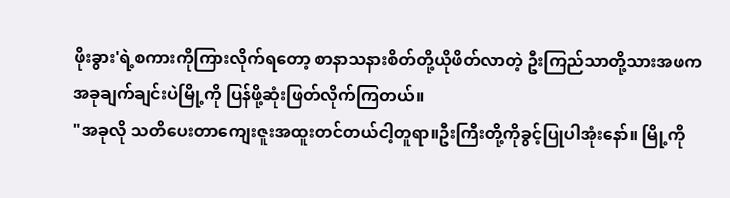ဖိုးခွား'ရဲ့စကားကိုကြားလိုက်ရတော့ စာနာသနားစိတ်တို့ယိုဖိတ်လာတဲ့ ဦးကြည်သာတို့သားအဖက အခုချက်ချင်းပဲမြို့ကို ပြန်ဖို့ဆုံးဖြတ်လိုက်ကြတယ်။
"အခုလို သတိပေးတာကျေးဇူးအထူးတင်တယ်ငါ့တူရာ။ဦးကြီးတို့ကိုခွင့်ပြုပါအုံးနော်။ မြို့ကို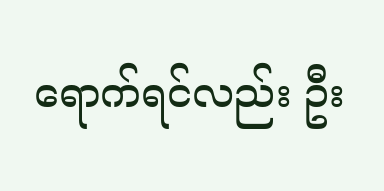ရောက်ရင်လည်း ဦး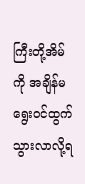ကြီးတို့အိမ်ကို အချိန်မရွေးဝင်ထွက်သွားလာလို့ရ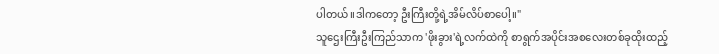ပါတယ်။ဒါကတော့ ဦးကြီးတို့ရဲ့အိမ်လိပ်စာပေါ့။"
သူဌေးကြီးဦးကြည်သာက 'ဖိုးခွား'ရဲ့လက်ထဲကို စာရွက်အပိုင်းအစလေးတစ်ခုထိုးထည့်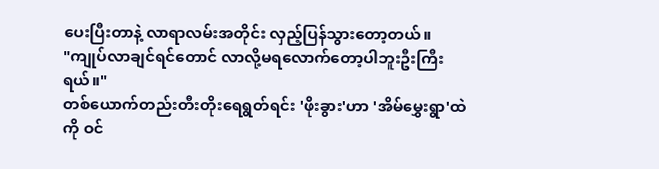ပေးပြီးတာနဲ့ လာရာလမ်းအတိုင်း လှည့်ပြန်သွားတော့တယ်။
"ကျုပ်လာချင်ရင်တောင် လာလို့မရလောက်တော့ပါဘူးဦးကြီးရယ်။"
တစ်ယောက်တည်းတီးတိုးရေရွတ်ရင်း 'ဖိုးခွား'ဟာ 'အိမ်မွှေးရွာ'ထဲကို ဝင်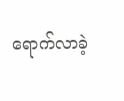ရောက်လာခဲ့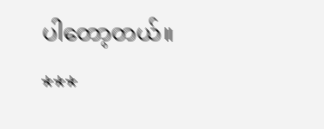ပါတော့တယ်။
***